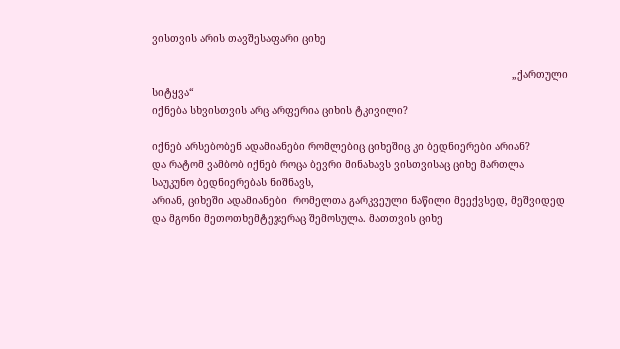ვისთვის არის თავშესაფარი ციხე

                                                                                                                        „ქართული სიტყვა“
იქნება სხვისთვის არც არფერია ციხის ტკივილი?

იქნებ არსებობენ ადამიანები რომლებიც ციხეშიც კი ბედნიერები არიან?
და რატომ ვამბობ იქნებ როცა ბევრი მინახავს ვისთვისაც ციხე მართლა საუკუნო ბედნიერებას ნიშნავს,
არიან, ციხეში ადამიანები  რომელთა გარკვეული ნაწილი მეექვსედ, მეშვიდედ და მგონი მეთოთხემტეჯერაც შემოსულა. მათთვის ციხე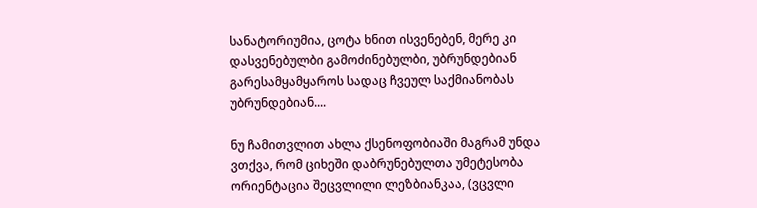სანატორიუმია, ცოტა ხნით ისვენებენ, მერე კი დასვენებულბი გამოძინებულბი, უბრუნდებიან გარესამყამყაროს სადაც ჩვეულ საქმიანობას უბრუნდებიან....

ნუ ჩამითვლით ახლა ქსენოფობიაში მაგრამ უნდა ვთქვა, რომ ციხეში დაბრუნებულთა უმეტესობა ორიენტაცია შეცვლილი ლეზბიანკაა, (ვცვლი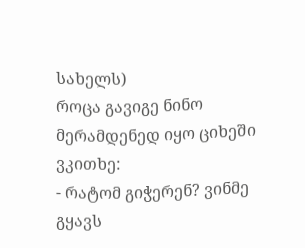სახელს)
როცა გავიგე ნინო მერამდენედ იყო ციხეში ვკითხე:
- რატომ გიჭერენ? ვინმე გყავს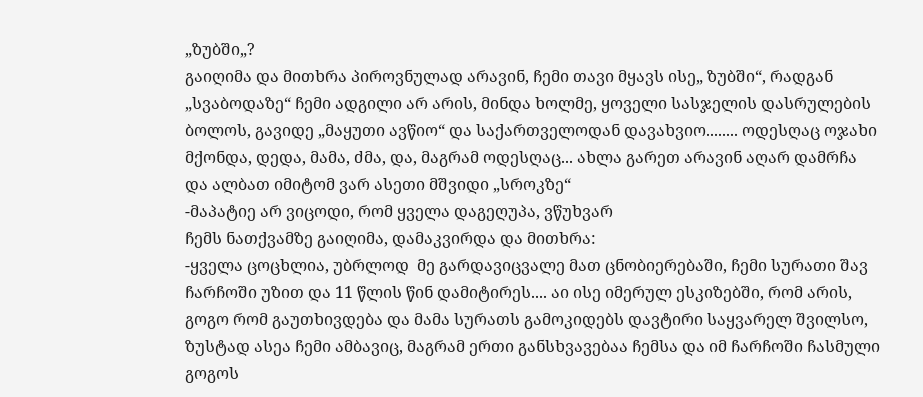„ზუბში„?
გაიღიმა და მითხრა პიროვნულად არავინ, ჩემი თავი მყავს ისე„ ზუბში“, რადგან „სვაბოდაზე“ ჩემი ადგილი არ არის, მინდა ხოლმე, ყოველი სასჯელის დასრულების ბოლოს, გავიდე „მაყუთი ავწიო“ და საქართველოდან დავახვიო........ ოდესღაც ოჯახი მქონდა, დედა, მამა, ძმა, და, მაგრამ ოდესღაც... ახლა გარეთ არავინ აღარ დამრჩა და ალბათ იმიტომ ვარ ასეთი მშვიდი „სროკზე“
-მაპატიე არ ვიცოდი, რომ ყველა დაგეღუპა, ვწუხვარ
ჩემს ნათქვამზე გაიღიმა, დამაკვირდა და მითხრა:
-ყველა ცოცხლია, უბრლოდ  მე გარდავიცვალე მათ ცნობიერებაში, ჩემი სურათი შავ ჩარჩოში უზით და 11 წლის წინ დამიტირეს.... აი ისე იმერულ ესკიზებში, რომ არის, გოგო რომ გაუთხივდება და მამა სურათს გამოკიდებს დავტირი საყვარელ შვილსო, ზუსტად ასეა ჩემი ამბავიც, მაგრამ ერთი განსხვავებაა ჩემსა და იმ ჩარჩოში ჩასმული გოგოს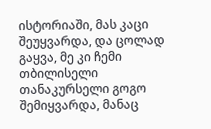ისტორიაში, მას კაცი შეუყვარდა, და ცოლად გაყვა, მე კი ჩემი თბილისელი თანაკურსელი გოგო შემიყვარდა, მანაც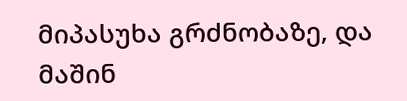მიპასუხა გრძნობაზე, და მაშინ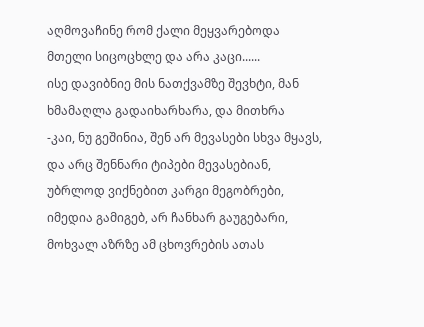აღმოვაჩინე რომ ქალი მეყვარებოდა მთელი სიცოცხლე და არა კაცი......
ისე დავიბნიე მის ნათქვამზე შევხტი, მან ხმამაღლა გადაიხარხარა, და მითხრა
-კაი, ნუ გეშინია, შენ არ მევასები სხვა მყავს, და არც შენნარი ტიპები მევასებიან, უბრლოდ ვიქნებით კარგი მეგობრები, იმედია გამიგებ, არ ჩანხარ გაუგებარი, მოხვალ აზრზე ამ ცხოვრების ათას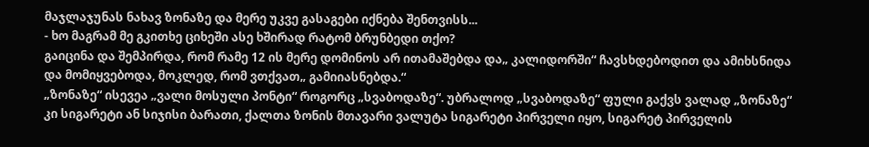მაჯლაჯუნას ნახავ ზონაზე და მერე უკვე გასაგები იქნება შენთვისს...
- ხო მაგრამ მე გკითხე ციხეში ასე ხშირად რატომ ბრუნბედი თქო?
გაიცინა და შემპირდა, რომ რამე 12 ის მერე დომინოს არ ითამაშებდა და„ კალიდორში“ ჩავსხდებოდით და ამიხსნიდა და მომიყვებოდა, მოკლედ, რომ ვთქვათ„ გამიიასნებდა.“
„ზონაზე“ ისევეა „ვალი მოსული პონტი“ როგორც „სვაბოდაზე“. უბრალოდ „სვაბოდაზე“ ფული გაქვს ვალად „ზონაზე“ კი სიგარეტი ან სიჯისი ბარათი, ქალთა ზონის მთავარი ვალუტა სიგარეტი პირველი იყო, სიგარეტ პირველის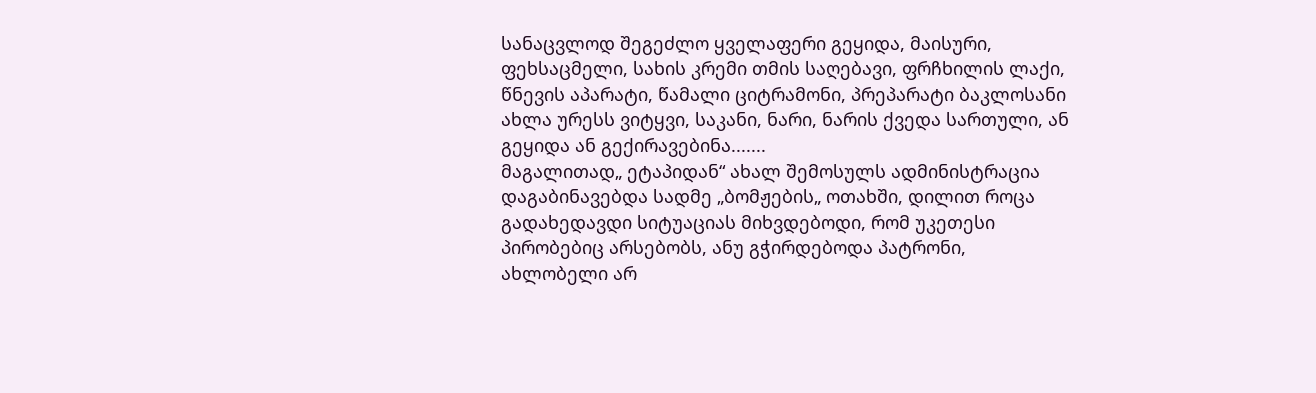სანაცვლოდ შეგეძლო ყველაფერი გეყიდა, მაისური, ფეხსაცმელი, სახის კრემი თმის საღებავი, ფრჩხილის ლაქი, წნევის აპარატი, წამალი ციტრამონი, პრეპარატი ბაკლოსანი ახლა ურესს ვიტყვი, საკანი, ნარი, ნარის ქვედა სართული, ან გეყიდა ან გექირავებინა.......
მაგალითად„ ეტაპიდან“ ახალ შემოსულს ადმინისტრაცია დაგაბინავებდა სადმე „ბომჟების„ ოთახში, დილით როცა გადახედავდი სიტუაციას მიხვდებოდი, რომ უკეთესი პირობებიც არსებობს, ანუ გჭირდებოდა პატრონი, ახლობელი არ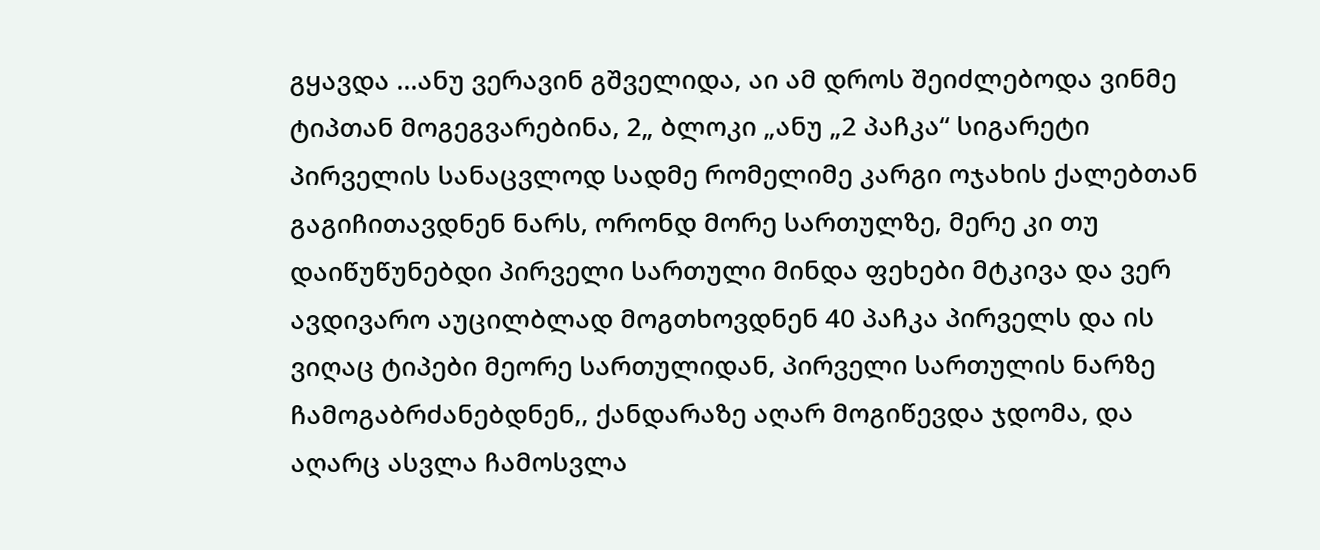გყავდა ...ანუ ვერავინ გშველიდა, აი ამ დროს შეიძლებოდა ვინმე ტიპთან მოგეგვარებინა, 2„ ბლოკი „ანუ „2 პაჩკა“ სიგარეტი პირველის სანაცვლოდ სადმე რომელიმე კარგი ოჯახის ქალებთან გაგიჩითავდნენ ნარს, ორონდ მორე სართულზე, მერე კი თუ დაიწუწუნებდი პირველი სართული მინდა ფეხები მტკივა და ვერ ავდივარო აუცილბლად მოგთხოვდნენ 40 პაჩკა პირველს და ის ვიღაც ტიპები მეორე სართულიდან, პირველი სართულის ნარზე ჩამოგაბრძანებდნენ,, ქანდარაზე აღარ მოგიწევდა ჯდომა, და აღარც ასვლა ჩამოსვლა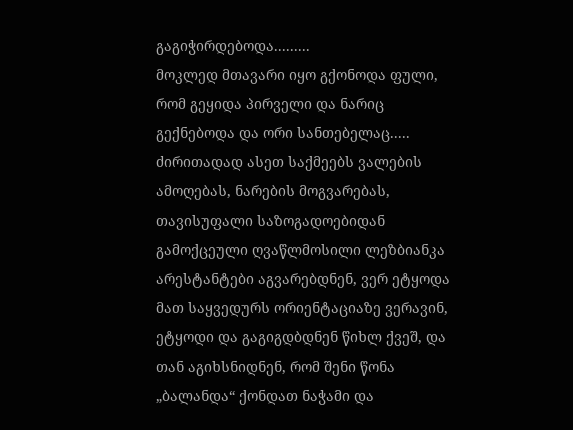გაგიჭირდებოდა.........
მოკლედ მთავარი იყო გქონოდა ფული, რომ გეყიდა პირველი და ნარიც გექნებოდა და ორი სანთებელაც.....
ძირითადად ასეთ საქმეებს ვალების ამოღებას, ნარების მოგვარებას, თავისუფალი საზოგადოებიდან გამოქცეული ღვაწლმოსილი ლეზბიანკა არესტანტები აგვარებდნენ, ვერ ეტყოდა მათ საყვედურს ორიენტაციაზე ვერავინ, ეტყოდი და გაგიგდბდნენ წიხლ ქვეშ, და თან აგიხსნიდნენ, რომ შენი წონა „ბალანდა“ ქონდათ ნაჭამი და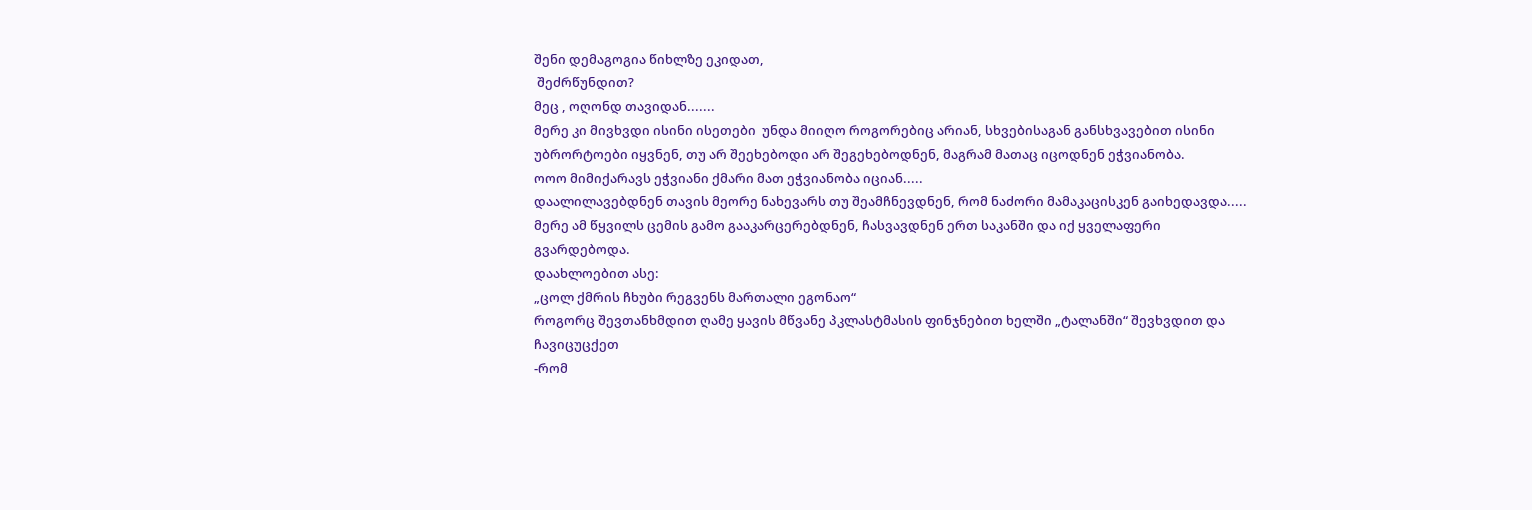შენი დემაგოგია წიხლზე ეკიდათ,
 შეძრწუნდით?
მეც , ოღონდ თავიდან.......
მერე კი მივხვდი ისინი ისეთები  უნდა მიიღო როგორებიც არიან, სხვებისაგან განსხვავებით ისინი უბრორტოები იყვნენ, თუ არ შეეხებოდი არ შეგეხებოდნენ, მაგრამ მათაც იცოდნენ ეჭვიანობა.
ოოო მიმიქარავს ეჭვიანი ქმარი მათ ეჭვიანობა იციან.....
დაალილავებდნენ თავის მეორე ნახევარს თუ შეამჩნევდნენ, რომ ნაძორი მამაკაცისკენ გაიხედავდა.....
მერე ამ წყვილს ცემის გამო გააკარცერებდნენ, ჩასვავდნენ ერთ საკანში და იქ ყველაფერი გვარდებოდა.
დაახლოებით ასე:
„ცოლ ქმრის ჩხუბი რეგვენს მართალი ეგონაო“
როგორც შევთანხმდით ღამე ყავის მწვანე პკლასტმასის ფინჯნებით ხელში „ტალანში“ შევხვდით და ჩავიცუცქეთ
-რომ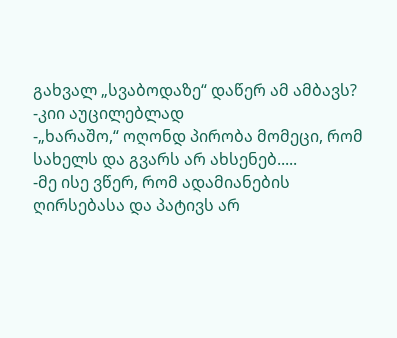გახვალ „სვაბოდაზე“ დაწერ ამ ამბავს?
-კიი აუცილებლად
-„ხარაშო,“ ოღონდ პირობა მომეცი, რომ სახელს და გვარს არ ახსენებ.....
-მე ისე ვწერ, რომ ადამიანების ღირსებასა და პატივს არ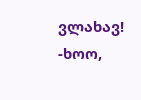ვლახავ!
-ხოო,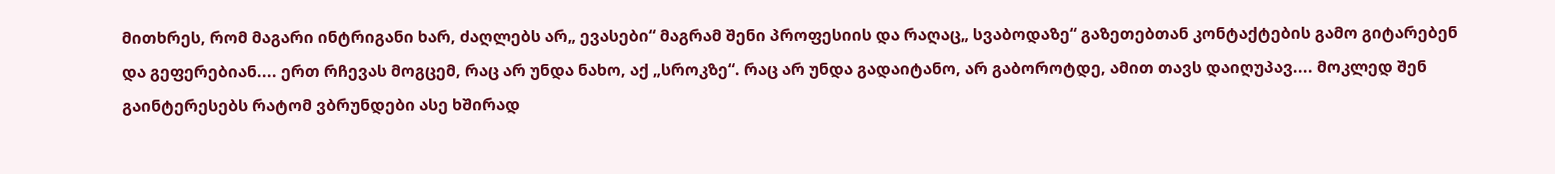მითხრეს, რომ მაგარი ინტრიგანი ხარ, ძაღლებს არ„ ევასები“ მაგრამ შენი პროფესიის და რაღაც„ სვაბოდაზე“ გაზეთებთან კონტაქტების გამო გიტარებენ და გეფერებიან.... ერთ რჩევას მოგცემ, რაც არ უნდა ნახო, აქ „სროკზე“. რაც არ უნდა გადაიტანო, არ გაბოროტდე, ამით თავს დაიღუპავ.... მოკლედ შენ გაინტერესებს რატომ ვბრუნდები ასე ხშირად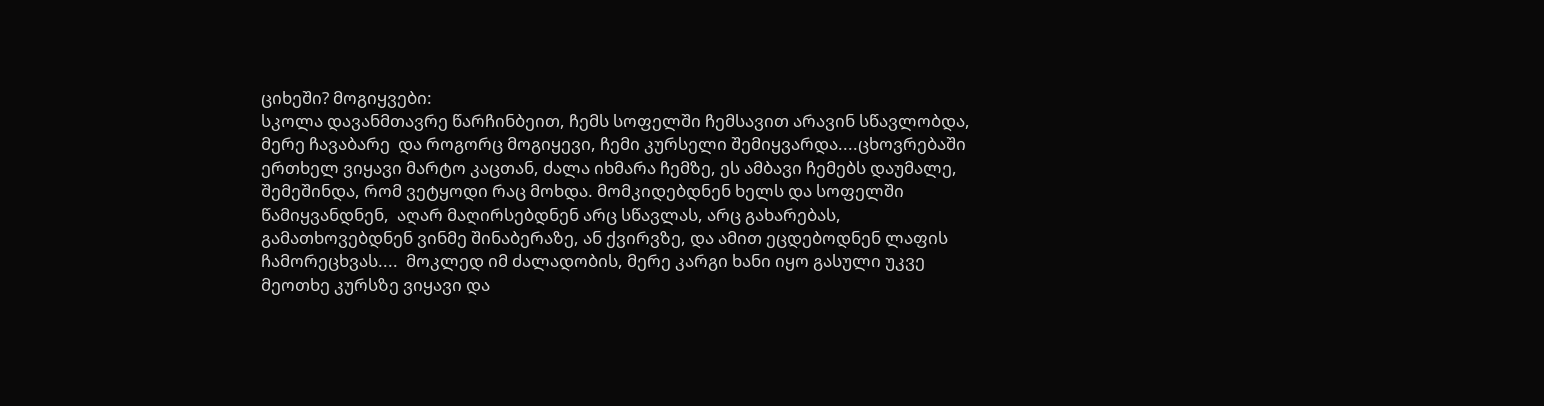ციხეში? მოგიყვები:
სკოლა დავანმთავრე წარჩინბეით, ჩემს სოფელში ჩემსავით არავინ სწავლობდა, მერე ჩავაბარე  და როგორც მოგიყევი, ჩემი კურსელი შემიყვარდა....ცხოვრებაში ერთხელ ვიყავი მარტო კაცთან, ძალა იხმარა ჩემზე, ეს ამბავი ჩემებს დაუმალე, შემეშინდა, რომ ვეტყოდი რაც მოხდა. მომკიდებდნენ ხელს და სოფელში წამიყვანდნენ,  აღარ მაღირსებდნენ არც სწავლას, არც გახარებას, გამათხოვებდნენ ვინმე შინაბერაზე, ან ქვირვზე, და ამით ეცდებოდნენ ლაფის ჩამორეცხვას....  მოკლედ იმ ძალადობის, მერე კარგი ხანი იყო გასული უკვე მეოთხე კურსზე ვიყავი და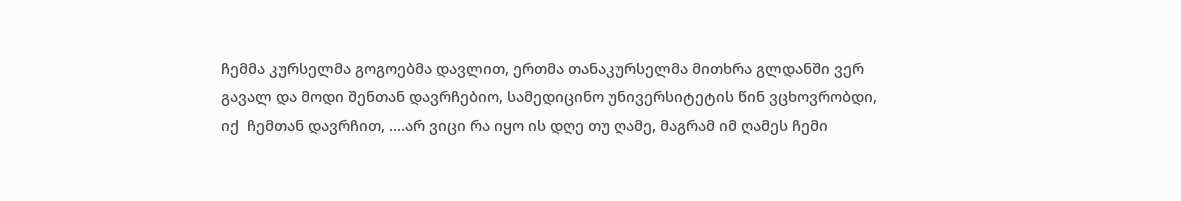ჩემმა კურსელმა გოგოებმა დავლით, ერთმა თანაკურსელმა მითხრა გლდანში ვერ გავალ და მოდი შენთან დავრჩებიო, სამედიცინო უნივერსიტეტის წინ ვცხოვრობდი,  იქ  ჩემთან დავრჩით, ....არ ვიცი რა იყო ის დღე თუ ღამე, მაგრამ იმ ღამეს ჩემი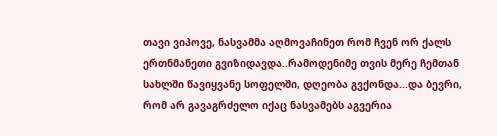თავი ვიპოვე, ნასვამმა აღმოვაჩინეთ რომ ჩვენ ორ ქალს ერთნმანეთი გვიზიდავდა..რამოდენიმე თვის მერე ჩემთან სახლში წავიყვანე სოფელში, დღეობა გვქონდა...და ბევრი, რომ არ გავაგრძელო იქაც ნასვამებს აგვერია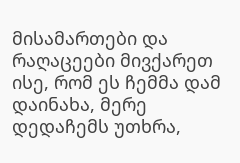მისამართები და რაღაცეები მივქარეთ ისე, რომ ეს ჩემმა დამ დაინახა, მერე დედაჩემს უთხრა,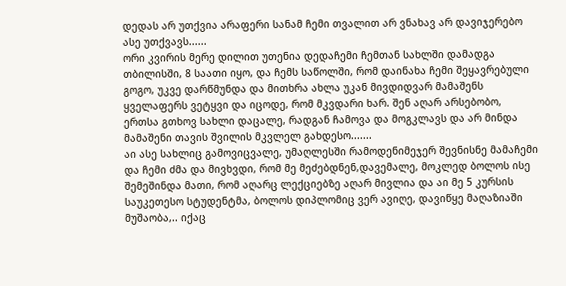დედას არ უთქვია არაფერი სანამ ჩემი თვალით არ ვნახავ არ დავიჯერებო ასე უთქვავს......
ორი კვირის მერე დილით უთენია დედაჩემი ჩემთან სახლში დამადგა თბილისში, 8 საათი იყო, და ჩემს საწოლში, რომ დაინახა ჩემი შეყავრებული გოგო, უკვე დარწმუნდა და მითხრა ახლა უკან მივდიდვარ მამაშენს ყველაფერს ვეტყვი და იცოდე, რომ მკვდარი ხარ. შენ აღარ არსებობო, ერთსა გთხოვ სახლი დაცალე, რადგან ჩამოვა და მოგკლავს და არ მინდა მამაშენი თავის შვილის მკვლელ გახდესო.......
აი ასე სახლიც გამოვიცვალე, უმაღლესში რამოდენიმეჯერ შევნისნე მამაჩემი და ჩემი ძმა და მივხვდი, რომ მე მეძებდნენ,დავემალე, მოკლედ ბოლოს ისე შემეშინდა მათი, რომ აღარც ლექციებზე აღარ მივლია და აი მე 5 კურსის საუკეთესო სტუდენტმა, ბოლოს დიპლომიც ვერ ავიღე, დავიწყე მაღაზიაში მუშაობა,.. იქაც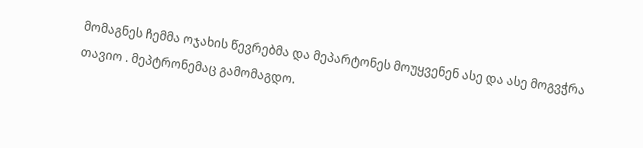მომაგნეს ჩემმა ოჯახის წევრებმა და მეპარტონეს მოუყვენენ ასე და ასე მოგვჭრა თავიო . მეპტრონემაც გამომაგდო.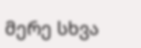მერე სხვა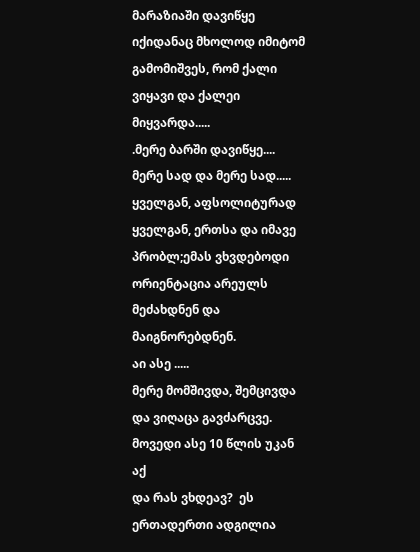მარაზიაში დავიწყე იქიდანაც მხოლოდ იმიტომ გამომიშვეს, რომ ქალი ვიყავი და ქალეი მიყვარდა.....
.მერე ბარში დავიწყე....
მერე სად და მერე სად.....
ყველგან, აფსოლიტურად ყველგან, ერთსა და იმავე პრობლ;ემას ვხვდებოდი ორიენტაცია არეულს მეძახდნენ და მაიგნორებდნენ.
აი ასე .....
მერე მომშივდა, შემცივდა და ვიღაცა გავძარცვე.
მოვედი ასე 10 წლის უკან აქ
და რას ვხდეავ?  ეს ერთადერთი ადგილია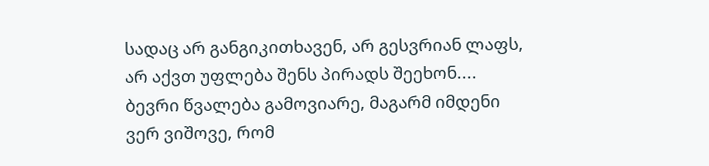სადაც არ განგიკითხავენ, არ გესვრიან ლაფს, არ აქვთ უფლება შენს პირადს შეეხონ....
ბევრი წვალება გამოვიარე, მაგარმ იმდენი ვერ ვიშოვე, რომ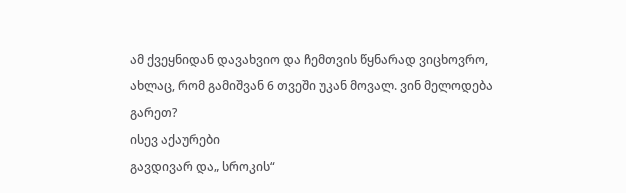ამ ქვეყნიდან დავახვიო და ჩემთვის წყნარად ვიცხოვრო,
ახლაც, რომ გამიშვან 6 თვეში უკან მოვალ. ვინ მელოდება გარეთ?
ისევ აქაურები
გავდივარ და„ სროკის“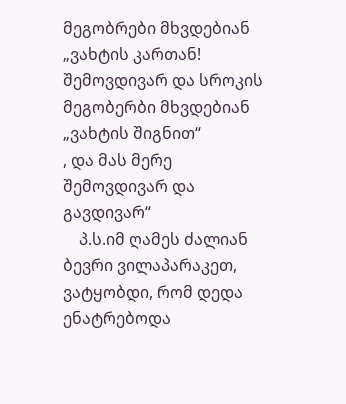მეგობრები მხვდებიან „ვახტის კართან!
შემოვდივარ და სროკის მეგობერბი მხვდებიან „ვახტის შიგნით“
, და მას მერე შემოვდივარ და გავდივარ“
    პ.ს.იმ ღამეს ძალიან ბევრი ვილაპარაკეთ, ვატყობდი, რომ დედა ენატრებოდა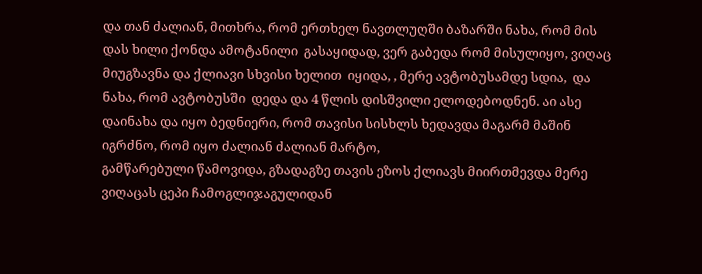და თან ძალიან, მითხრა, რომ ერთხელ ნავთლუღში ბაზარში ნახა, რომ მის დას ხილი ქონდა ამოტანილი  გასაყიდად, ვერ გაბედა რომ მისულიყო, ვიღაც მიუგზავნა და ქლიავი სხვისი ხელით  იყიდა, , მერე ავტობუსამდე სდია,  და ნახა, რომ ავტობუსში  დედა და 4 წლის დისშვილი ელოდებოდნენ. აი ასე დაინახა და იყო ბედნიერი, რომ თავისი სისხლს ხედავდა მაგარმ მაშინ იგრძნო, რომ იყო ძალიან ძალიან მარტო,
გამწარებული წამოვიდა, გზადაგზე თავის ეზოს ქლიავს მიირთმევდა მერე ვიღაცას ცეპი ჩამოგლიჯაგულიდან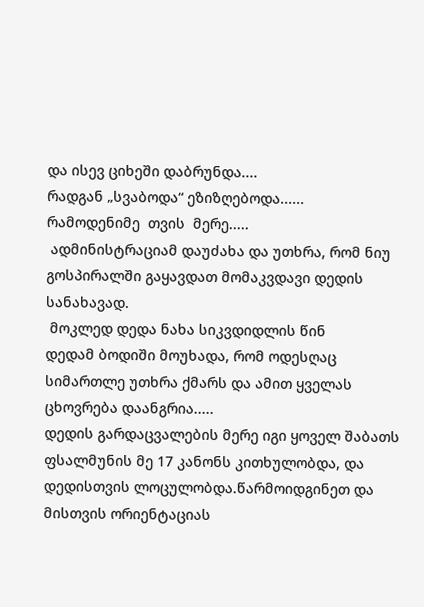და ისევ ციხეში დაბრუნდა....
რადგან „სვაბოდა“ ეზიზღებოდა......
რამოდენიმე  თვის  მერე.....
 ადმინისტრაციამ დაუძახა და უთხრა, რომ ნიუ გოსპირალში გაყავდათ მომაკვდავი დედის სანახავად.
 მოკლედ დედა ნახა სიკვდიდლის წინ
დედამ ბოდიში მოუხადა, რომ ოდესღაც სიმართლე უთხრა ქმარს და ამით ყველას ცხოვრება დაანგრია.....
დედის გარდაცვალების მერე იგი ყოველ შაბათს  ფსალმუნის მე 17 კანონს კითხულობდა, და დედისთვის ლოცულობდა.წარმოიდგინეთ და მისთვის ორიენტაციას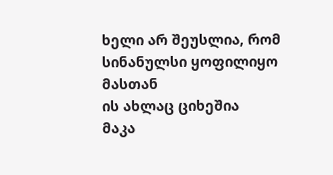ხელი არ შეუსლია, რომ სინანულსი ყოფილიყო მასთან
ის ახლაც ციხეშია
მაკა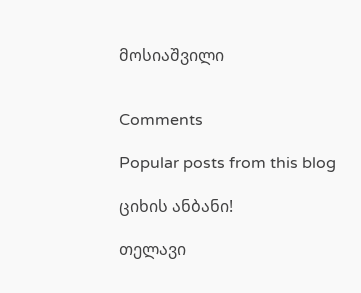მოსიაშვილი


Comments

Popular posts from this blog

ციხის ანბანი!

თელავი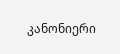კანონიერი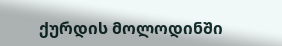ქურდის მოლოდინში